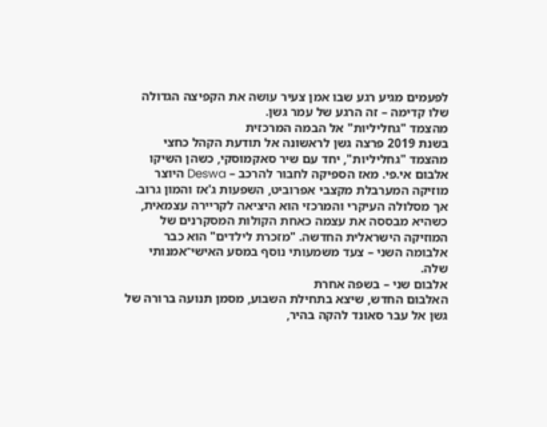לפעמים מגיע רגע שבו אמן צעיר עושה את הקפיצה הגדולה שלו קדימה – זה הרגע של עמר גשן.
מהצמד "גחליליות" אל הבמה המרכזית
בשנת 2019 פרצה גשן לראשונה אל תודעת הקהל כחצי מהצמד "גחליליות", יחד עם שיר סאקמוסקי, כשהן השיקו אלבום אי.פי. מאז הספיקה לחבור להרכב – Deswa היוצר מוזיקה המערבלת מקצבי אפרוביט, השפעות ג'אז והמון גרוב. אך מסלולה העיקרי והמרכזי הוא היציאה לקריירה עצמאית, כשהיא מבססה את עצמה כאחת הקולות המסקרנים של המוזיקה הישראלית החדשה. "מזכרת לילדים" הוא כבר אלבומה השני – צעד משמעותי נוסף במסע האישי־אמנותי שלה.
אלבום שני – בשפה אחרת
האלבום החדש, שיצא בתחילת השבוע, מסמן תנועה ברורה של גשן אל עבר סאונד להקה בהיר,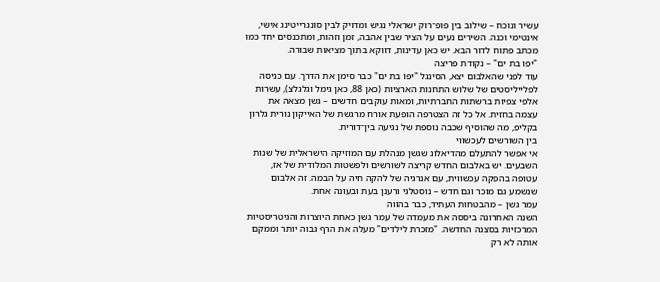עשיר ונוכח – שילוב בין פופ־רוק ישראלי נגיש ומדויק לבין סונגרייטינג אישי, אינטימי וכנה. השירים נעים על הציר שבין אהבה, זמן וזהות, ומתכנסים יחד כמו מכתב פתוח לדור הבא. יש כאן עדינות, דווקא בתוך מציאות שבורה.
"יפו בת ים" – נקודת פריצה
עוד לפני שהאלבום יצא, הסינגל "יפו בת ים" כבר סימן את הדרך. עם כניסה לפלייליסטים של שלוש התחנות הארציות (כאן 88, כאן גימל וגלגלצ), עשרות אלפי צפיות ברשתות החברתיות, ומאות עוקבים חדשים – גשן מצאה את עצמה בחזית. אל כל זה הצטרפה הופעת אורח מרגשת של האייקון נורית גלרון בקליפ, מה שהוסיף שכבה נוספת של נגיעה בין־דורית.
בין השורשים לעכשווי
אי אפשר להתעלם מהדיאלוג שגשן מנהלת עם המוזיקה הישראלית של שנות השבעים. יש באלבום החדש קריצה לשורשים ולפשטות המלודית של אז, עטופה בהפקה עכשווית, עם אנרגיה של להקה חיה על הבמה. זה אלבום שנשמע גם מוכר וגם חדש – נוסטלגי ורענן בעת ובעונה אחת.
עמר גשן – מהבטחות העתיד, כבר בהווה
השנה האחרונה ביססה את מעמדה של עמר גשן כאחת היוצרות והגיטריסטיות המרכזיות בסצנה החדשה. "מזכרת לילדים" מעלה את הרף גבוה יותר וממקם אותה לא רק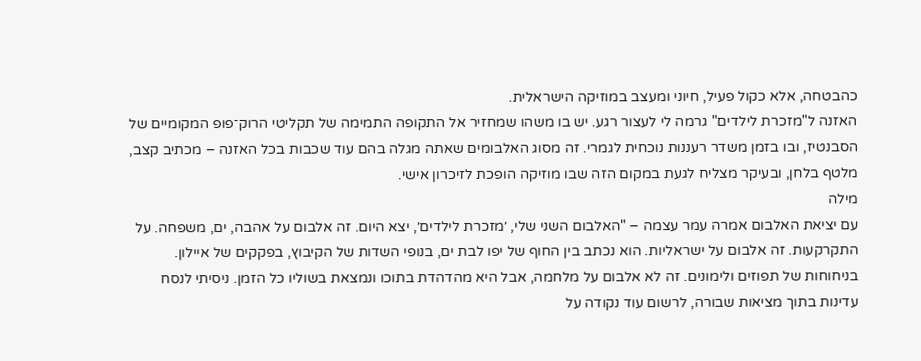כהבטחה, אלא כקול פעיל, חיוני ומעצב במוזיקה הישראלית.
האזנה ל"מזכרת לילדים" גרמה לי לעצור רגע. יש בו משהו שמחזיר אל התקופה התמימה של תקליטי הרוק־פופ המקומיים של הסבנטיז, ובו בזמן משדר רעננות נוכחית לגמרי. זה מסוג האלבומים שאתה מגלה בהם עוד שכבות בכל האזנה – מכתיב קצב, מלטף בלחן, ובעיקר מצליח לגעת במקום הזה שבו מוזיקה הופכת לזיכרון אישי.
מילה
עם יציאת האלבום אמרה עמר עצמה – "האלבום השני שלי, ׳מזכרת לילדים׳, יצא היום. זה אלבום על אהבה, ים, משפחה. על התקרקעות. זה אלבום על ישראליות. הוא נכתב בין החוף של יפו לבת ים, בנופי השדות של הקיבוץ, בפקקים של איילון. בניחוחות של תפוזים ולימונים. זה לא אלבום על מלחמה, אבל היא מהדהדת בתוכו ונמצאת בשוליו כל הזמן. ניסיתי לנסח עדינות בתוך מציאות שבורה, לרשום עוד נקודה על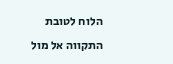הלוח לטובת התקווה אל מול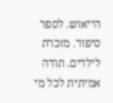הייאוש. לספר סיפור. מזכרת לילדים. תודה אמיתית לכל מי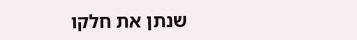שנתן את חלקו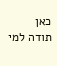כאן
תודה למי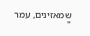שמאזינים, עמר
"